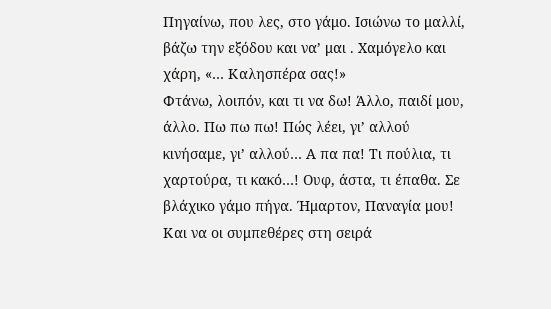Πηγαίνω, που λες, στο γάμο. Ισιώνω το μαλλί, βάζω την εξόδου και να’ μαι . Χαμόγελο και χάρη, «… Καλησπέρα σας!»
Φτάνω, λοιπόν, και τι να δω! Άλλο, παιδί μου, άλλο. Πω πω πω! Πώς λέει, γι’ αλλού κινήσαμε, γι’ αλλού… Α πα πα! Τι πούλια, τι χαρτούρα, τι κακό…! Ουφ, άστα, τι έπαθα. Σε βλάχικο γάμο πήγα. Ήμαρτον, Παναγία μου! Και να οι συμπεθέρες στη σειρά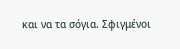και να τα σόγια. Σφιγμένοι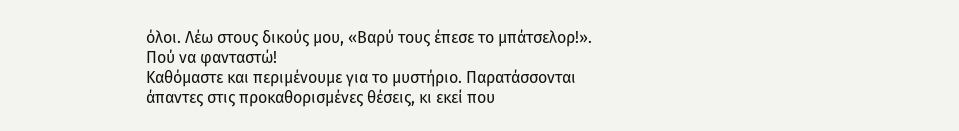όλοι. Λέω στους δικούς μου, «Βαρύ τους έπεσε το μπάτσελορ!». Πού να φανταστώ!
Καθόμαστε και περιμένουμε για το μυστήριο. Παρατάσσονται άπαντες στις προκαθορισμένες θέσεις, κι εκεί που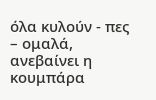όλα κυλούν - πες – ομαλά, ανεβαίνει η κουμπάρα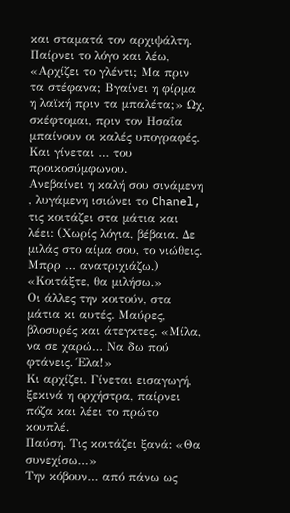και σταματά τον αρχιψάλτη. Παίρνει το λόγο και λέω, «Αρχίζει το γλέντι; Μα πριν τα στέφανα; Βγαίνει η φίρμα η λαϊκή πριν τα μπαλέτα;» Ωχ, σκέφτομαι, πριν τον Ησαΐα μπαίνουν οι καλές υπογραφές. Και γίνεται … του προικοσύμφωνου.
Ανεβαίνει η καλή σου σινάμενη , λυγάμενη ισιώνει το Chanel, τις κοιτάζει στα μάτια και λέει: (Χωρίς λόγια, βέβαια. Δε μιλάς στο αίμα σου, το νιώθεις. Μπρρ … ανατριχιάζω.) «Κοιτάξτε, θα μιλήσω.»
Οι άλλες την κοιτούν, στα μάτια κι αυτές. Μαύρες, βλοσυρές και άτεγκτες. «Μίλα, να σε χαρώ… Να δω πού φτάνεις. Έλα!»
Κι αρχίζει. Γίνεται εισαγωγή, ξεκινά η ορχήστρα, παίρνει πόζα και λέει το πρώτο κουπλέ.
Παύση. Τις κοιτάζει ξανά: «Θα συνεχίσω…»
Την κόβουν… από πάνω ως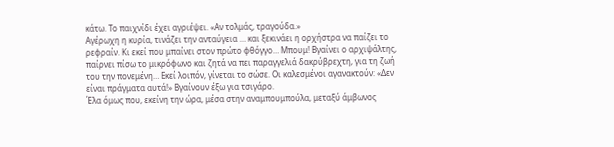κάτω. Το παιχνίδι έχει αγριέψει. «Αν τολμάς, τραγούδα.»
Αγέρωχη η κυρία, τινάζει την ανταύγεια … και ξεκινάει η ορχήστρα να παίζει το ρεφραίν. Κι εκεί που μπαίνει στον πρώτο φθόγγο… Μπουμ! Βγαίνει ο αρχιψάλτης, παίρνει πίσω το μικρόφωνο και ζητά να πει παραγγελιά δακρύβρεχτη, για τη ζωή του την πονεμένη… Εκεί λοιπόν, γίνεται το σώσε. Οι καλεσμένοι αγανακτούν: «Δεν είναι πράγματα αυτά!» Βγαίνουν έξω για τσιγάρο.
Έλα όμως που, εκείνη την ώρα, μέσα στην αναμπουμπούλα, μεταξύ άμβωνος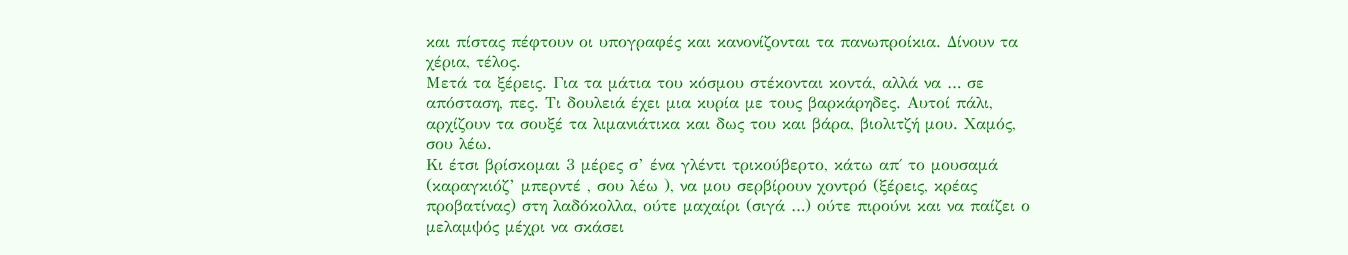και πίστας πέφτουν οι υπογραφές και κανονίζονται τα πανωπροίκια. Δίνουν τα χέρια, τέλος.
Μετά τα ξέρεις. Για τα μάτια του κόσμου στέκονται κοντά, αλλά να … σε απόσταση, πες. Τι δουλειά έχει μια κυρία με τους βαρκάρηδες. Αυτοί πάλι, αρχίζουν τα σουξέ τα λιμανιάτικα και δως του και βάρα, βιολιτζή μου. Χαμός, σου λέω.
Κι έτσι βρίσκομαι 3 μέρες σ’ ένα γλέντι τρικούβερτο, κάτω απ΄ το μουσαμά (καραγκιόζ’ μπερντέ , σου λέω ), να μου σερβίρουν χοντρό (ξέρεις, κρέας προβατίνας) στη λαδόκολλα, ούτε μαχαίρι (σιγά …) ούτε πιρούνι και να παίζει ο μελαμψός μέχρι να σκάσει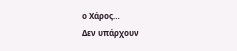ο Χάρος…
Δεν υπάρχουν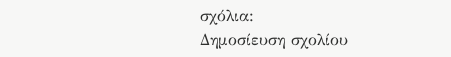σχόλια:
Δημοσίευση σχολίου